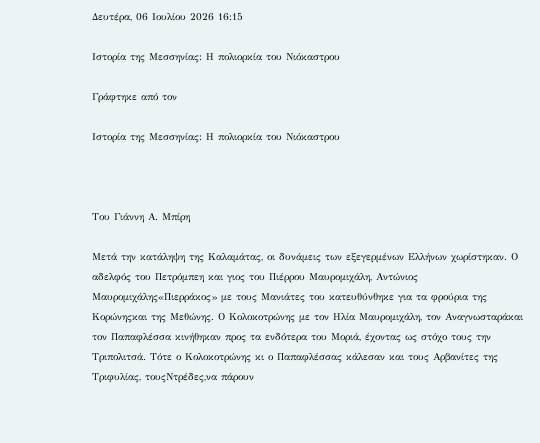Δευτέρα, 06 Ιουλίου 2026 16:15

Ιστορία της Μεσσηνίας: Η πολιορκία του Νιόκαστρου

Γράφτηκε από τον

Ιστορία της Μεσσηνίας: Η πολιορκία του Νιόκαστρου



Του Γιάννη Α. Μπίρη

Μετά την κατάληψη της Καλαμάτας, οι δυνάμεις των εξεγερμένων Ελλήνων χωρίστηκαν. Ο αδελφός του Πετρόμπεη και γιος του Πιέρρου Μαυρομιχάλη, Αντώνιος Μαυρομιχάλης«Πιερράκος» με τους Μανιάτες του κατευθύνθηκε για τα φρούρια της Κορώνηςκαι της Μεθώνης. Ο Κολοκοτρώνης με τον Ηλία Μαυρομιχάλη, τον Αναγνωσταράκαι τον Παπαφλέσσα κινήθηκαν προς τα ενδότερα του Μοριά, έχοντας ως στόχο τους την Τριπολιτσά. Τότε ο Κολοκοτρώνης κι ο Παπαφλέσσας κάλεσαν και τους Αρβανίτες της Τριφυλίας, τουςΝτρέδες,να πάρουν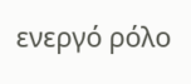ενεργό ρόλο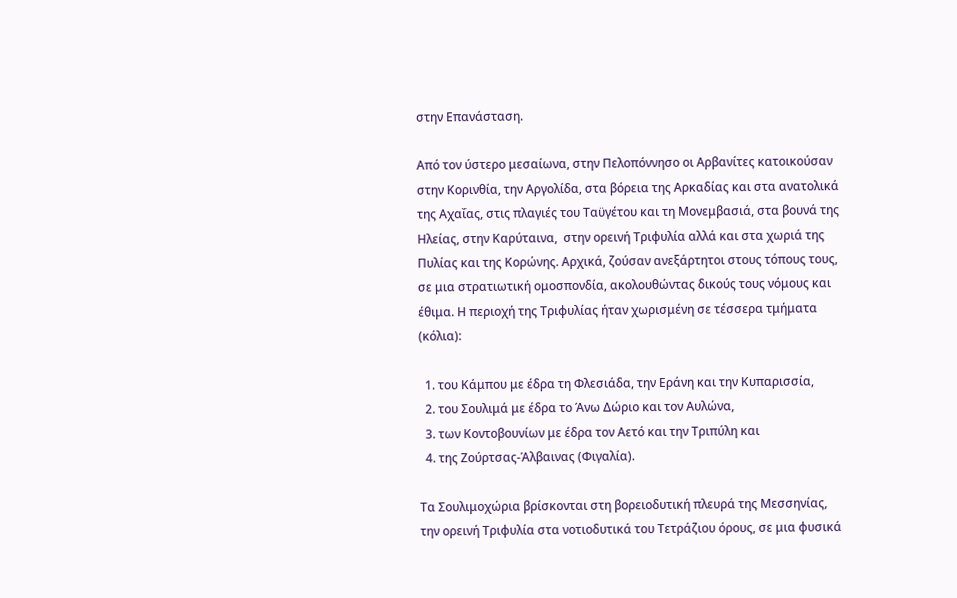στην Επανάσταση.

Από τον ύστερο μεσαίωνα, στην Πελοπόννησο οι Αρβανίτες κατοικούσαν στην Κορινθία, την Αργολίδα, στα βόρεια της Αρκαδίας και στα ανατολικά της Αχαΐας, στις πλαγιές του Ταϋγέτου και τη Μονεμβασιά, στα βουνά της Ηλείας, στην Καρύταινα,  στην ορεινή Τριφυλία αλλά και στα χωριά της Πυλίας και της Κορώνης. Αρχικά, ζούσαν ανεξάρτητοι στους τόπους τους, σε μια στρατιωτική ομοσπονδία, ακολουθώντας δικούς τους νόμους και έθιμα. Η περιοχή της Τριφυλίας ήταν χωρισμένη σε τέσσερα τμήματα (κόλια):

  1. του Κάμπου με έδρα τη Φλεσιάδα, την Εράνη και την Κυπαρισσία,
  2. του Σουλιμά με έδρα το Άνω Δώριο και τον Αυλώνα,
  3. των Κοντοβουνίων με έδρα τον Αετό και την Τριπύλη και
  4. της Ζούρτσας-Άλβαινας (Φιγαλία).

Τα Σουλιμοχώρια βρίσκονται στη βορειοδυτική πλευρά της Μεσσηνίας, την ορεινή Τριφυλία στα νοτιοδυτικά του Τετράζιου όρους, σε μια φυσικά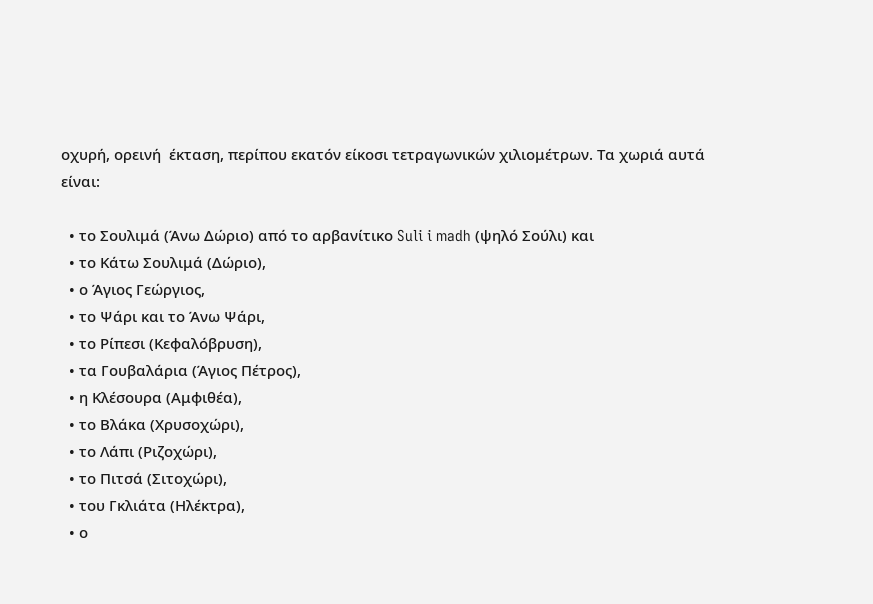οχυρή, ορεινή  έκταση, περίπου εκατόν είκοσι τετραγωνικών χιλιομέτρων. Τα χωριά αυτά είναι:

  • το Σουλιμά (Άνω Δώριο) από το αρβανίτικο Suli i madh (ψηλό Σούλι) και
  • το Κάτω Σουλιμά (Δώριο),
  • ο Άγιος Γεώργιος,
  • το Ψάρι και το Άνω Ψάρι,
  • το Ρίπεσι (Κεφαλόβρυση),
  • τα Γουβαλάρια (Άγιος Πέτρος),
  • η Κλέσουρα (Αμφιθέα),
  • το Βλάκα (Χρυσοχώρι),
  • το Λάπι (Ριζοχώρι),
  • το Πιτσά (Σιτοχώρι),
  • του Γκλιάτα (Ηλέκτρα),
  • ο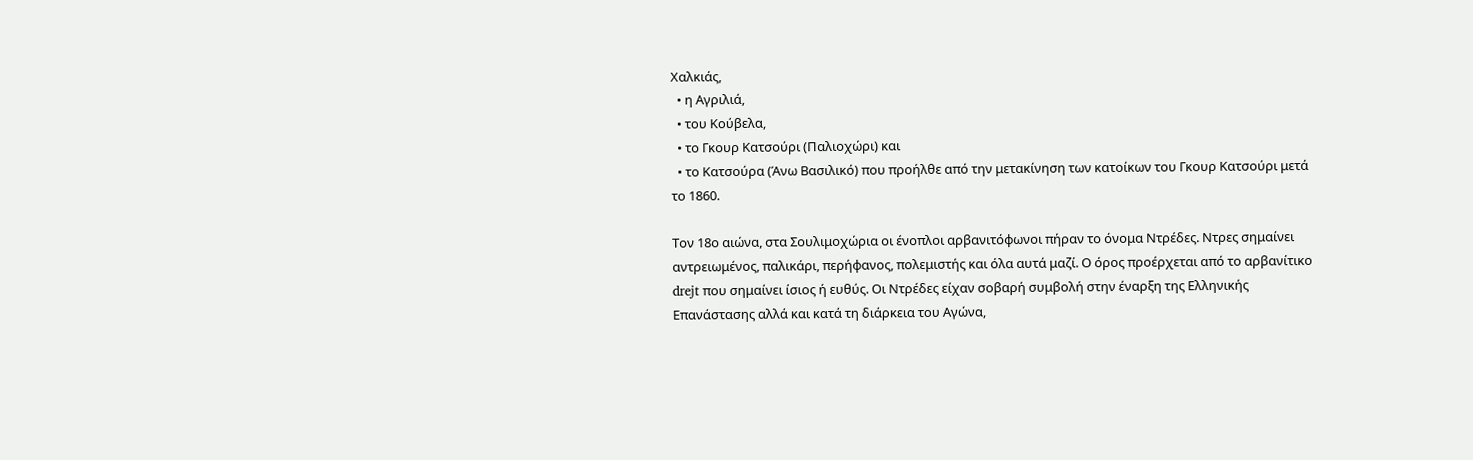Χαλκιάς,
  • η Αγριλιά,
  • του Κούβελα,
  • το Γκουρ Κατσούρι (Παλιοχώρι) και
  • το Κατσούρα (Άνω Βασιλικό) που προήλθε από την μετακίνηση των κατοίκων του Γκουρ Κατσούρι μετά το 1860.

Τον 18ο αιώνα, στα Σουλιμοχώρια οι ένοπλοι αρβανιτόφωνοι πήραν το όνομα Ντρέδες. Ντρες σημαίνει αντρειωμένος, παλικάρι, περήφανος, πολεμιστής και όλα αυτά μαζί. Ο όρος προέρχεται από το αρβανίτικο drejt που σημαίνει ίσιος ή ευθύς. Οι Ντρέδες είχαν σοβαρή συμβολή στην έναρξη της Ελληνικής Επανάστασης αλλά και κατά τη διάρκεια του Αγώνα,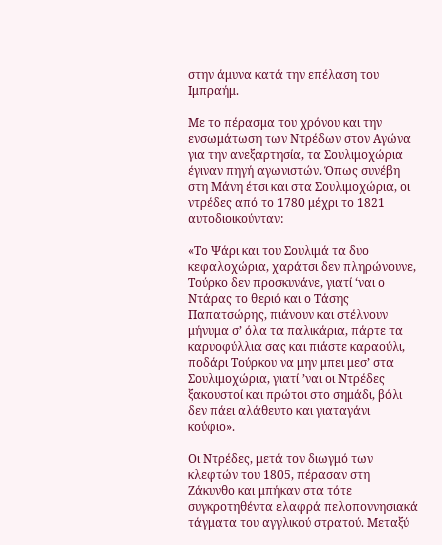στην άμυνα κατά την επέλαση του Ιμπραήμ.

Με το πέρασμα του χρόνου και την ενσωμάτωση των Ντρέδων στον Αγώνα για την ανεξαρτησία, τα Σουλιμοχώρια έγιναν πηγή αγωνιστών. Όπως συνέβη στη Μάνη έτσι και στα Σουλιμοχώρια, οι ντρέδες από το 1780 μέχρι το 1821 αυτοδιοικούνταν:

«Το Ψάρι και του Σουλιμά τα δυο κεφαλοχώρια, χαράτσι δεν πληρώνουνε, Τούρκο δεν προσκυνάνε, γιατί ‘ναι ο Ντάρας το θεριό και ο Τάσης Παπατσώρης, πιάνουν και στέλνουν μήνυμα σ’ όλα τα παλικάρια, πάρτε τα καρυοφύλλια σας και πιάστε καραούλι, ποδάρι Τούρκου να μην μπει μεσ’ στα Σουλιμοχώρια, γιατί ’ναι οι Ντρέδες ξακουστοί και πρώτοι στο σημάδι, βόλι δεν πάει αλάθευτο και γιαταγάνι κούφιο».

Οι Ντρέδες, μετά τον διωγμό των κλεφτών του 1805, πέρασαν στη Ζάκυνθο και μπήκαν στα τότε συγκροτηθέντα ελαφρά πελοποννησιακά τάγματα του αγγλικού στρατού. Μεταξύ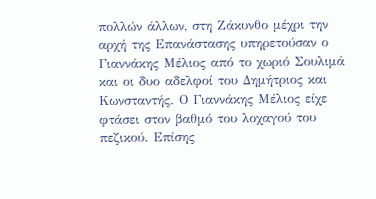πολλών άλλων, στη Ζάκυνθο μέχρι την αρχή της Επανάστασης υπηρετούσαν ο Γιαννάκης Μέλιος από το χωριό Σουλιμά και οι δυο αδελφοί του Δημήτριος και Κωνσταντής. Ο Γιαννάκης Μέλιος είχε φτάσει στον βαθμό του λοχαγού του πεζικού. Επίσης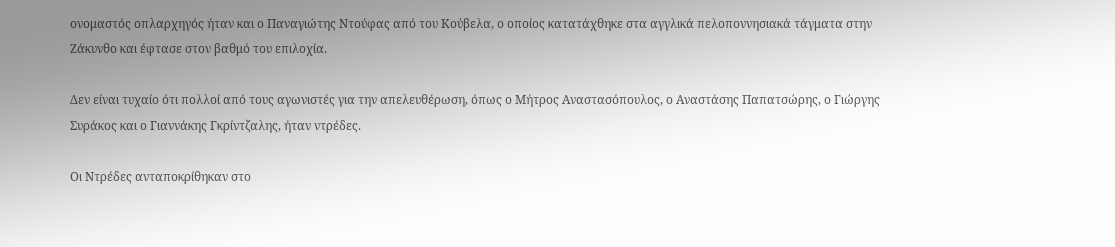ονομαστός οπλαρχηγός ήταν και ο Παναγιώτης Ντούφας από του Κούβελα, ο οποίος κατατάχθηκε στα αγγλικά πελοποννησιακά τάγματα στην Ζάκυνθο και έφτασε στον βαθμό του επιλοχία.

Δεν είναι τυχαίο ότι πολλοί από τους αγωνιστές για την απελευθέρωση, όπως ο Μήτρος Αναστασόπουλος, ο Αναστάσης Παπατσώρης, ο Γιώργης Συράκος και ο Γιαννάκης Γκρίντζαλης, ήταν ντρέδες.

Οι Ντρέδες ανταποκρίθηκαν στο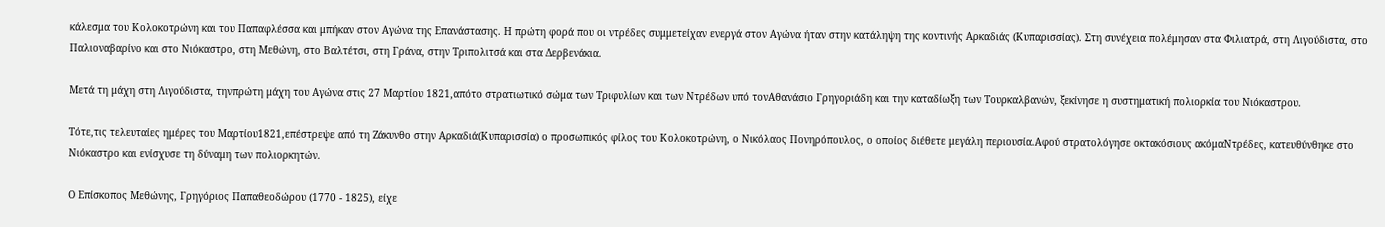κάλεσμα του Κολοκοτρώνη και του Παπαφλέσσα και μπήκαν στον Αγώνα της Επανάστασης. Η πρώτη φορά που οι ντρέδες συμμετείχαν ενεργά στον Αγώνα ήταν στην κατάληψη της κοντινής Αρκαδιάς (Κυπαρισσίας). Στη συνέχεια πολέμησαν στα Φιλιατρά, στη Λιγούδιστα, στο Παλιοναβαρίνο και στο Νιόκαστρο, στη Μεθώνη, στο Βαλτέτσι, στη Γράνα, στην Τριπολιτσά και στα Δερβενάκια.

Μετά τη μάχη στη Λιγούδιστα, τηνπρώτη μάχη του Αγώνα στις 27 Μαρτίου 1821,απότο στρατιωτικό σώμα των Τριφυλίων και των Ντρέδων υπό τονΑθανάσιο Γρηγοριάδη και την καταδίωξη των Τουρκαλβανών, ξεκίνησε η συστηματική πολιορκία του Νιόκαστρου.

Τότε,τις τελευταίες ημέρες του Μαρτίου1821,επέστρεψε από τη Ζάκυνθο στην Αρκαδιά(Κυπαρισσία) ο προσωπικός φίλος του Κολοκοτρώνη, ο Νικόλαος Πονηρόπουλος, ο οποίος διέθετε μεγάλη περιουσία.Αφού στρατολόγησε οκτακόσιους ακόμαΝτρέδες, κατευθύνθηκε στο Νιόκαστρο και ενίσχυσε τη δύναμη των πολιορκητών.

Ο Επίσκοπος Μεθώνης, Γρηγόριος Παπαθεοδώρου (1770 - 1825), είχε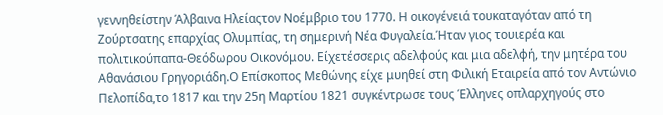γεννηθείστην Άλβαινα Ηλείαςτον Νοέμβριο του 1770. Η οικογένειά τουκαταγόταν από τη Ζούρτσατης επαρχίας Ολυμπίας, τη σημερινή Νέα Φυγαλεία.Ήταν γιος τουιερέα και πολιτικούπαπα-Θεόδωρου Οικονόμου. Είχετέσσερις αδελφούς και μια αδελφή, την μητέρα του Αθανάσιου Γρηγοριάδη.Ο Επίσκοπος Μεθώνης είχε μυηθεί στη Φιλική Εταιρεία από τον Αντώνιο Πελοπίδα,το 1817 και την 25η Μαρτίου 1821 συγκέντρωσε τους Έλληνες οπλαρχηγούς στο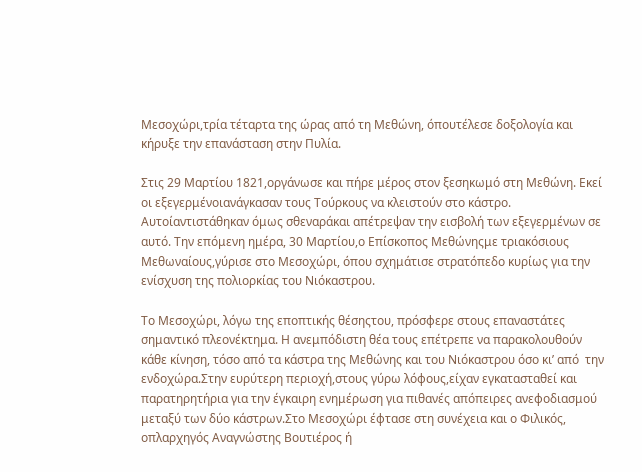Μεσοχώρι,τρία τέταρτα της ώρας από τη Μεθώνη, όπουτέλεσε δοξολογία και κήρυξε την επανάσταση στην Πυλία.

Στις 29 Μαρτίου 1821,οργάνωσε και πήρε μέρος στον ξεσηκωμό στη Μεθώνη. Εκεί οι εξεγερμένοιανάγκασαν τους Τούρκους να κλειστούν στο κάστρο. Αυτοίαντιστάθηκαν όμως σθεναράκαι απέτρεψαν την εισβολή των εξεγερμένων σε αυτό. Την επόμενη ημέρα, 30 Μαρτίου,ο Επίσκοπος Μεθώνηςμε τριακόσιους Μεθωναίους,γύρισε στο Μεσοχώρι, όπου σχημάτισε στρατόπεδο κυρίως για την ενίσχυση της πολιορκίας του Νιόκαστρου.

Το Μεσοχώρι, λόγω της εποπτικής θέσηςτου, πρόσφερε στους επαναστάτες σημαντικό πλεονέκτημα. Η ανεμπόδιστη θέα τους επέτρεπε να παρακολουθούν κάθε κίνηση, τόσο από τα κάστρα της Μεθώνης και του Νιόκαστρου όσο κι’ από  την ενδοχώρα.Στην ευρύτερη περιοχή,στους γύρω λόφους,είχαν εγκατασταθεί και παρατηρητήρια για την έγκαιρη ενημέρωση για πιθανές απόπειρες ανεφοδιασμού μεταξύ των δύο κάστρων.Στο Μεσοχώρι έφτασε στη συνέχεια και ο Φιλικός, οπλαρχηγός Αναγνώστης Βουτιέρος ή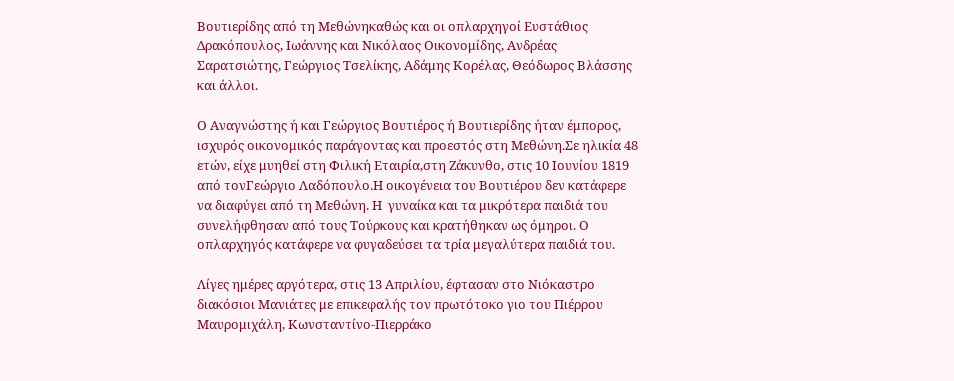Βουτιερίδης από τη Μεθώνηκαθώς και οι οπλαρχηγοί Ευστάθιος Δρακόπουλος, Ιωάννης και Νικόλαος Οικονομίδης, Ανδρέας Σαρατσιώτης, Γεώργιος Τσελίκης, Αδάμης Κορέλας, Θεόδωρος Βλάσσης και άλλοι.

Ο Αναγνώστης ή και Γεώργιος Βουτιέρος ή Βουτιερίδης ήταν έμπορος, ισχυρός οικονομικός παράγοντας και προεστός στη Μεθώνη.Σε ηλικία 48 ετών, είχε μυηθεί στη Φιλική Εταιρία,στη Ζάκυνθο, στις 10 Ιουνίου 1819 από τονΓεώργιο Λαδόπουλο.Η οικογένεια του Βουτιέρου δεν κατάφερε να διαφύγει από τη Μεθώνη. Η  γυναίκα και τα μικρότερα παιδιά του συνελήφθησαν από τους Τούρκους και κρατήθηκαν ως όμηροι. Ο οπλαρχηγός κατάφερε να φυγαδεύσει τα τρία μεγαλύτερα παιδιά του.

Λίγες ημέρες αργότερα, στις 13 Απριλίου, έφτασαν στο Νιόκαστρο διακόσιοι Μανιάτες με επικεφαλής τον πρωτότοκο γιο του Πιέρρου Μαυρομιχάλη, Κωνσταντίνο-Πιερράκο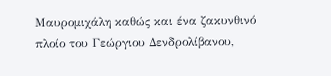Μαυρομιχάλη καθώς και ένα ζακυνθινό πλοίο του Γεώργιου Δενδρολίβανου,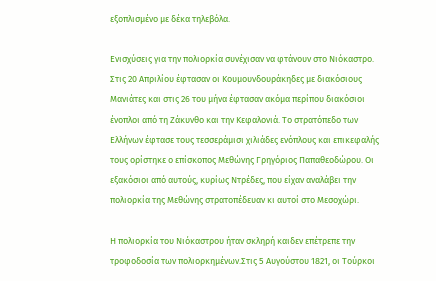εξοπλισμένο με δέκα τηλεβόλα.

Ενισχύσεις για την πολιορκία συνέχισαν να φτάνουν στο Νιόκαστρο. Στις 20 Απριλίου έφτασαν οι Κουμουνδουράκηδες με διακόσιους Μανιάτες και στις 26 του μήνα έφτασαν ακόμα περίπου διακόσιοι ένοπλοι από τη Ζάκυνθο και την Κεφαλονιά. Το στρατόπεδο των Ελλήνων έφτασε τους τεσσεράμισι χιλιάδες ενόπλους και επικεφαλής τους ορίστηκε ο επίσκοπος Μεθώνης Γρηγόριος Παπαθεοδώρου. Οι εξακόσιοι από αυτούς, κυρίως Ντρέδες, που είχαν αναλάβει την πολιορκία της Μεθώνης στρατοπέδευαν κι αυτοί στο Μεσοχώρι.

Η πολιορκία του Νιόκαστρου ήταν σκληρή καιδεν επέτρεπε την τροφοδοσία των πολιορκημένων.Στις 5 Αυγούστου 1821, οι Τούρκοι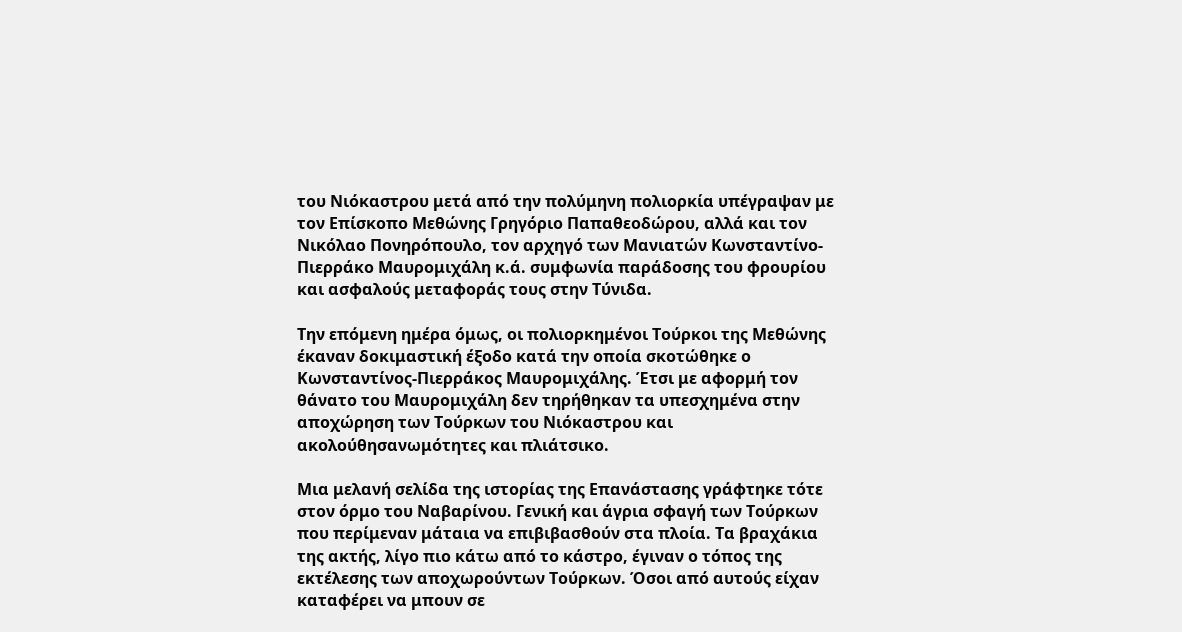του Νιόκαστρου μετά από την πολύμηνη πολιορκία υπέγραψαν με τον Επίσκοπο Μεθώνης Γρηγόριο Παπαθεοδώρου, αλλά και τον Νικόλαο Πονηρόπουλο, τον αρχηγό των Μανιατών Κωνσταντίνο-Πιερράκο Μαυρομιχάλη κ.ά. συμφωνία παράδοσης του φρουρίου και ασφαλούς μεταφοράς τους στην Τύνιδα.

Την επόμενη ημέρα όμως, οι πολιορκημένοι Τούρκοι της Μεθώνης έκαναν δοκιμαστική έξοδο κατά την οποία σκοτώθηκε ο Κωνσταντίνος-Πιερράκος Μαυρομιχάλης. Έτσι με αφορμή τον θάνατο του Μαυρομιχάλη δεν τηρήθηκαν τα υπεσχημένα στην αποχώρηση των Τούρκων του Νιόκαστρου και ακολούθησανωμότητες και πλιάτσικο.

Μια μελανή σελίδα της ιστορίας της Επανάστασης γράφτηκε τότε στον όρμο του Ναβαρίνου. Γενική και άγρια σφαγή των Τούρκων που περίμεναν μάταια να επιβιβασθούν στα πλοία. Τα βραχάκια της ακτής, λίγο πιο κάτω από το κάστρο, έγιναν ο τόπος της εκτέλεσης των αποχωρούντων Τούρκων. Όσοι από αυτούς είχαν καταφέρει να μπουν σε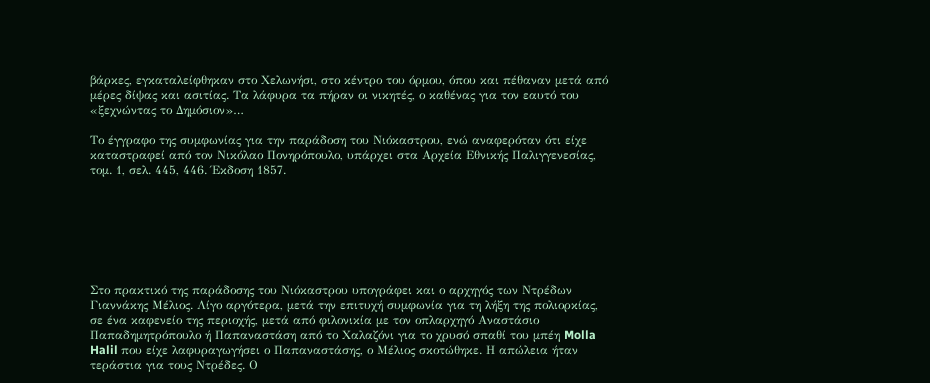βάρκες, εγκαταλείφθηκαν στο Χελωνήσι, στο κέντρο του όρμου, όπου και πέθαναν μετά από μέρες δίψας και ασιτίας. Τα λάφυρα τα πήραν οι νικητές, ο καθένας για τον εαυτό του «ξεχνώντας το Δημόσιον»…

Το έγγραφο της συμφωνίας για την παράδοση του Νιόκαστρου, ενώ αναφερόταν ότι είχε καταστραφεί από τον Νικόλαο Πονηρόπουλο, υπάρχει στα Αρχεία Εθνικής Παλιγγενεσίας, τομ. 1, σελ. 445, 446. Έκδοση 1857.







Στο πρακτικό της παράδοσης του Νιόκαστρου υπογράφει και ο αρχηγός των Ντρέδων Γιαννάκης Μέλιος. Λίγο αργότερα, μετά την επιτυχή συμφωνία για τη λήξη της πολιορκίας, σε ένα καφενείο της περιοχής, μετά από φιλονικία με τον οπλαρχηγό Αναστάσιο Παπαδημητρόπουλο ή Παπαναστάση από το Χαλαζόνι για το χρυσό σπαθί του μπέη Molla Halil που είχε λαφυραγωγήσει ο Παπαναστάσης, ο Μέλιος σκοτώθηκε. Η απώλεια ήταν τεράστια για τους Ντρέδες. Ο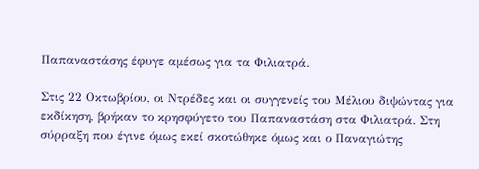Παπαναστάσης έφυγε αμέσως για τα Φιλιατρά.

Στις 22 Οκτωβρίου, οι Ντρέδες και οι συγγενείς του Μέλιου διψώντας για εκδίκηση, βρήκαν το κρησφύγετο του Παπαναστάση στα Φιλιατρά. Στη σύρραξη που έγινε όμως εκεί σκοτώθηκε όμως και ο Παναγιώτης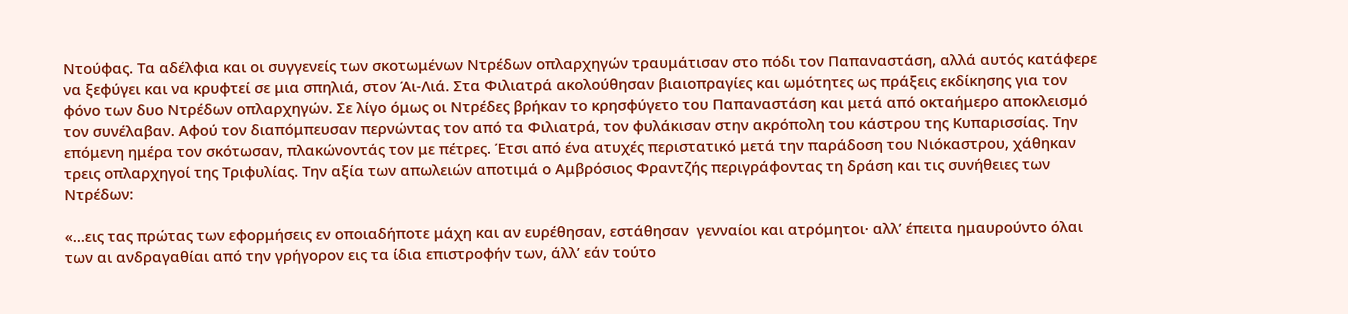Ντούφας. Τα αδέλφια και οι συγγενείς των σκοτωμένων Ντρέδων οπλαρχηγών τραυμάτισαν στο πόδι τον Παπαναστάση, αλλά αυτός κατάφερε να ξεφύγει και να κρυφτεί σε μια σπηλιά, στον Άι-Λιά. Στα Φιλιατρά ακολούθησαν βιαιοπραγίες και ωμότητες ως πράξεις εκδίκησης για τον φόνο των δυο Ντρέδων οπλαρχηγών. Σε λίγο όμως οι Ντρέδες βρήκαν το κρησφύγετο του Παπαναστάση και μετά από οκταήμερο αποκλεισμό τον συνέλαβαν. Αφού τον διαπόμπευσαν περνώντας τον από τα Φιλιατρά, τον φυλάκισαν στην ακρόπολη του κάστρου της Κυπαρισσίας. Την επόμενη ημέρα τον σκότωσαν, πλακώνοντάς τον με πέτρες. Έτσι από ένα ατυχές περιστατικό μετά την παράδοση του Νιόκαστρου, χάθηκαν τρεις οπλαρχηγοί της Τριφυλίας. Την αξία των απωλειών αποτιμά ο Αμβρόσιος Φραντζής περιγράφοντας τη δράση και τις συνήθειες των Ντρέδων:

«…εις τας πρώτας των εφορμήσεις εν οποιαδήποτε μάχη και αν ευρέθησαν, εστάθησαν  γενναίοι και ατρόμητοι· αλλ’ έπειτα ημαυρούντο όλαι των αι ανδραγαθίαι από την γρήγορον εις τα ίδια επιστροφήν των, άλλ’ εάν τούτο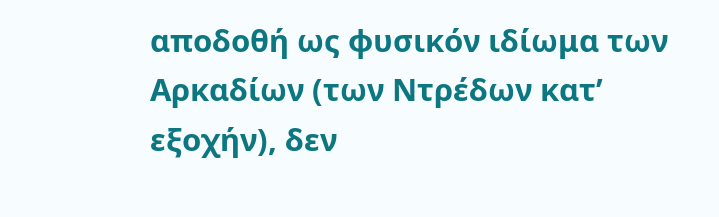αποδοθή ως φυσικόν ιδίωμα των Αρκαδίων (των Ντρέδων κατ’ εξοχήν), δεν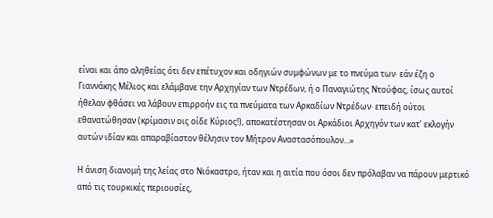είναι και άπο αληθείας ότι δεν επέτυχον και οδηγιών συμφώνων με το πνεύμα των· εάν έζη ο Γιαννάκης Μέλιος και ελάμβανε την Αρχηγίαν των Ντρέδων, ή ο Παναγιώτης Ντούφας, ίσως αυτοί ήθελαν φθάσει να λάβουν επιρροήν εις τα πνεύματα των Αρκαδίων Ντρέδων· επειδή ούτοι εθανατώθησαν (κρίμασιν οις οίδε Κύριος!), αποκατέστησαν οι Αρκάδιοι Αρχηγόν των κατ’ εκλογήν αυτών ιδίαν και απαραβίαστον θέλησιν τον Μήτρον Αναστασόπουλον…»

Η άνιση διανομή της λείας στο Νιόκαστρο, ήταν και η αιτία που όσοι δεν πρόλαβαν να πάρουν μερτικό από τις τουρκικές περιουσίες,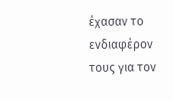έχασαν το ενδιαφέρον τους για τον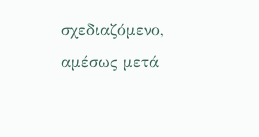σχεδιαζόμενο, αμέσως μετά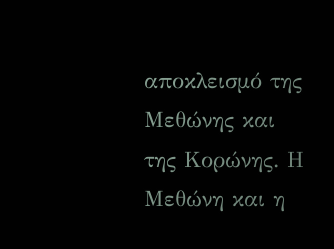αποκλεισμό της Μεθώνης και της Κορώνης. Η Μεθώνη και η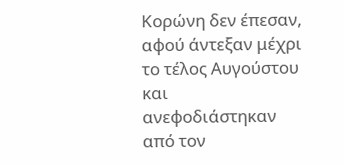Κορώνη δεν έπεσαν, αφού άντεξαν μέχρι το τέλος Αυγούστου και ανεφοδιάστηκαν από τον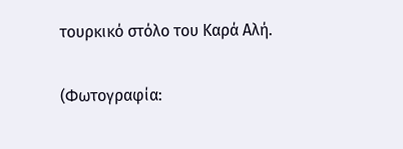τουρκικό στόλο του Καρά Αλή.


(Φωτογραφία: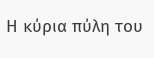Η κύρια πύλη του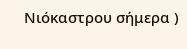Νιόκαστρου σήμερα )